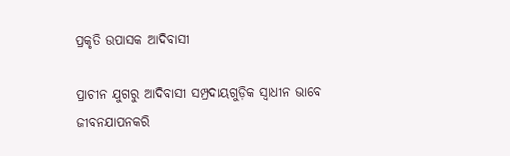ପ୍ରକୃତି ଉପାସକ ଆଦିବାସୀ

ପ୍ରାଚୀନ ଯୁଗରୁ ଆଦିବାସୀ ସମ୍ପ୍ରଦାୟଗୁଡ଼ିକ ସ୍ୱାଧୀନ ଭାବେ ଜୀବନଯାପନକରି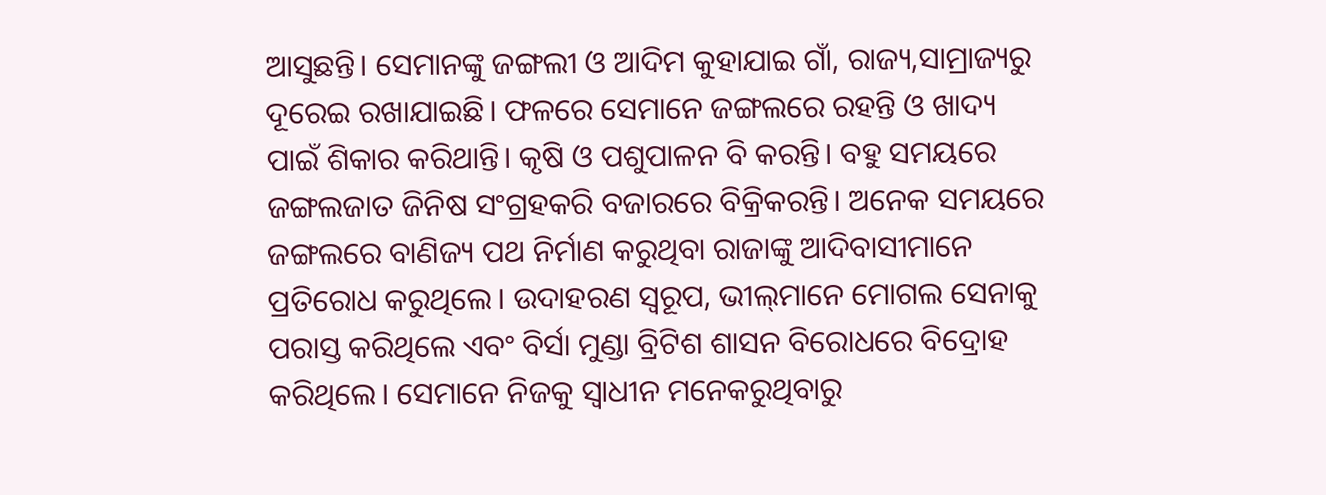ଆସୁଛନ୍ତି। ସେମାନଙ୍କୁ ଜଙ୍ଗଲୀ ଓ ଆଦିମ କୁହାଯାଇ ଗାଁ, ରାଜ୍ୟ,ସାମ୍ରାଜ୍ୟରୁ ଦୂରେଇ ରଖାଯାଇଛି। ଫଳରେ ସେମାନେ ଜଙ୍ଗଲରେ ରହନ୍ତି ଓ ଖାଦ୍ୟ ପାଇଁ ଶିକାର କରିଥାନ୍ତି। କୃଷି ଓ ପଶୁପାଳନ ବି କରନ୍ତି। ବହୁ ସମୟରେ ଜଙ୍ଗଲଜାତ ଜିନିଷ ସଂଗ୍ରହକରି ବଜାରରେ ବିକ୍ରିକରନ୍ତି। ଅନେକ ସମୟରେ ଜଙ୍ଗଲରେ ବାଣିଜ୍ୟ ପଥ ନିର୍ମାଣ କରୁଥିବା ରାଜାଙ୍କୁ ଆଦିବାସୀମାନେ ପ୍ରତିରୋଧ କରୁଥିଲେ। ଉଦାହରଣ ସ୍ୱରୂପ, ଭୀଲ୍‌ମାନେ ମୋଗଲ ସେନାକୁ ପରାସ୍ତ କରିଥିଲେ ଏବଂ ବିର୍ସା ମୁଣ୍ଡା ବ୍ରିଟିଶ ଶାସନ ବିରୋଧରେ ବିଦ୍ରୋହ କରିଥିଲେ। ସେମାନେ ନିଜକୁ ସ୍ୱାଧୀନ ମନେକରୁଥିବାରୁ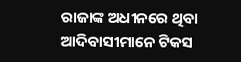ରାଜାଙ୍କ ଅଧୀନରେ ଥିବା ଆଦିବାସୀମାନେ ଟିକସ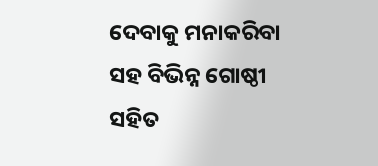ଦେବାକୁ ମନାକରିବା ସହ ବିଭିନ୍ନ ଗୋଷ୍ଠୀ ସହିତ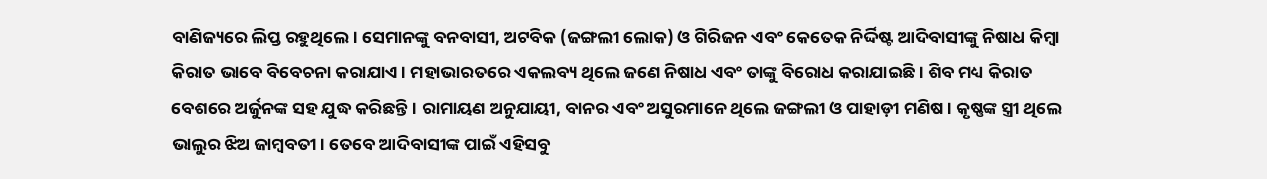ବାଣିଜ୍ୟରେ ଲିପ୍ତ ରହୁଥିଲେ। ସେମାନଙ୍କୁ ବନବାସୀ, ଅଟବିକ (ଜଙ୍ଗଲୀ ଲୋକ) ଓ ଗିରିଜନ ଏବଂ କେତେକ ନିର୍ଦ୍ଦିଷ୍ଟ ଆଦିବାସୀଙ୍କୁ ନିଷାଧ କିମ୍ୱା କିରାତ ଭାବେ ବିବେଚନା କରାଯାଏ। ମହାଭାରତରେ ଏକଲବ୍ୟ ଥିଲେ ଜଣେ ନିଷାଧ ଏବଂ ତାଙ୍କୁ ବିରୋଧ କରାଯାଇଛି। ଶିବ ମଧ୍ୟ କିରାତ ବେଶରେ ଅର୍ଜୁନଙ୍କ ସହ ଯୁଦ୍ଧ କରିଛନ୍ତି। ରାମାୟଣ ଅନୁଯାୟୀ, ବାନର ଏବଂ ଅସୁରମାନେ ଥିଲେ ଜଙ୍ଗଲୀ ଓ ପାହାଡ଼ୀ ମଣିଷ। କୃଷ୍ଣଙ୍କ ସ୍ତ୍ରୀ ଥିଲେ ଭାଲୁର ଝିଅ ଜାମ୍ୱବତୀ। ତେବେ ଆଦିବାସୀଙ୍କ ପାଇଁ ଏହିସବୁ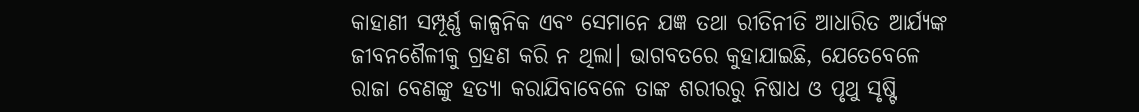କାହାଣୀ ସମ୍ପୂର୍ଣ୍ଣ କାଳ୍ପନିକ ଏବଂ ସେମାନେ ଯଜ୍ଞ ତଥା ରୀତିନୀତି ଆଧାରିତ ଆର୍ଯ୍ୟଙ୍କ ଜୀବନଶୈଳୀକୁ ଗ୍ରହଣ କରି ନ ଥିଲା। ଭାଗବତରେ କୁହାଯାଇଛି, ଯେତେବେଳେ ରାଜା ବେଣଙ୍କୁ ହତ୍ୟା କରାଯିବାବେଳେ ତାଙ୍କ ଶରୀରରୁ ନିଷାଧ ଓ ପୃଥୁ ସୃଷ୍ଟି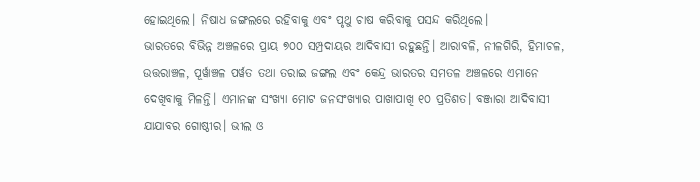ହୋଇଥିଲେ। ନିଷାଧ ଜଙ୍ଗଲରେ ରହିବାକୁ ଏବଂ ପୃଥୁ ଚାଷ କରିବାକୁ ପସନ୍ଦ କରିଥିଲେ।
ଭାରତରେ ବିଭିନ୍ନ ଅଞ୍ଚଳରେ ପ୍ରାୟ ୭୦୦ ସମ୍ପ୍ରଦାୟର ଆଦିବାସୀ ରହୁଛନ୍ତି। ଆରାବଳି, ନୀଳଗିରି, ହିମାଚଳ, ଉତ୍ତରାଞ୍ଚଳ, ପୂର୍ୱାଞ୍ଚଳ ପର୍ୱତ ତଥା ତରାଇ ଜଙ୍ଗଲ ଏବଂ କେନ୍ଦ୍ର ଭାରତର ସମତଳ ଅଞ୍ଚଳରେ ଏମାନେ ଦେଖିବାକୁ ମିଳନ୍ତି। ଏମାନଙ୍କ ସଂଖ୍ୟା ମୋଟ ଜନସଂଖ୍ୟାର ପାଖାପାଖି ୧୦ ପ୍ରତିଶତ। ବଞ୍ଜାରା ଆଦିବାସୀ ଯାଯାବର ଗୋଷ୍ଠୀର। ଭୀଲ ଓ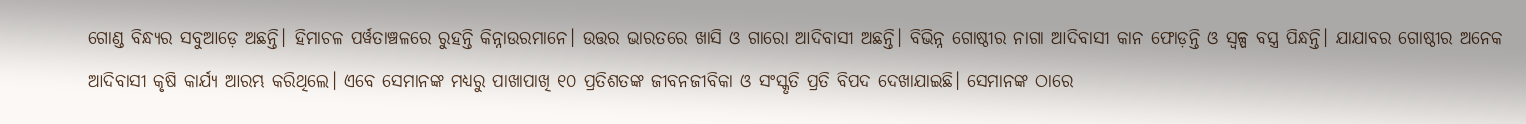ଗୋଣ୍ଡ ବିନ୍ଧ୍ୟର ସବୁଆଡ଼େ ଅଛନ୍ତି। ହିମାଚଳ ପର୍ୱତାଞ୍ଚଳରେ ରୁହନ୍ତି କିନ୍ନାଉରମାନେ। ଉତ୍ତର ଭାରତରେ ଖାସି ଓ ଗାରୋ ଆଦିବାସୀ ଅଛନ୍ତି। ବିଭିନ୍ନ ଗୋଷ୍ଠୀର ନାଗା ଆଦିବାସୀ କାନ ଫୋଡ଼ନ୍ତି ଓ ସ୍ୱଳ୍ପ ବସ୍ତ୍ର ପିନ୍ଧନ୍ତି। ଯାଯାବର ଗୋଷ୍ଠୀର ଅନେକ ଆଦିବାସୀ କୃଷି କାର୍ଯ୍ୟ ଆରମ୍ଭ କରିଥିଲେ। ଏବେ ସେମାନଙ୍କ ମଧ୍ୟରୁ ପାଖାପାଖି ୧୦ ପ୍ରତିଶତଙ୍କ ଜୀବନଜୀବିକା ଓ ସଂସ୍କୃତି ପ୍ରତି ବିପଦ ଦେଖାଯାଇଛି। ସେମାନଙ୍କ ଠାରେ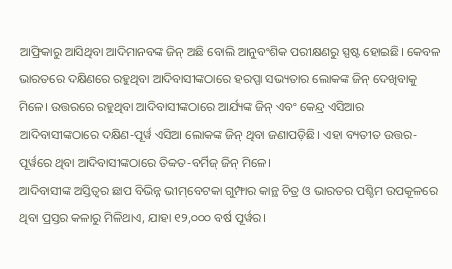ଆଫ୍ରିକାରୁ ଆସିଥିବା ଆଦିମାନବଙ୍କ ଜିନ୍‌ ଅଛି ବୋଲି ଆନୁବଂଶିକ ପରୀକ୍ଷଣରୁ ସ୍ପଷ୍ଟ ହୋଇଛି। କେବଳ ଭାରତରେ ଦକ୍ଷିଣରେ ରହୁଥିବା ଆଦିବାସୀଙ୍କଠାରେ ହରପ୍ପା ସଭ୍ୟତାର ଲୋକଙ୍କ ଜିନ୍‌ ଦେଖିବାକୁ ମିଳେ। ଉତ୍ତରରେ ରହୁଥିବା ଆଦିବାସୀଙ୍କଠାରେ ଆର୍ଯ୍ୟଙ୍କ ଜିନ୍‌ ଏବଂ କେନ୍ଦ୍ର ଏସିଆର ଆଦିବାସୀଙ୍କଠାରେ ଦକ୍ଷିଣ-ପୂର୍ୱ ଏସିଆ ଲୋକଙ୍କ ଜିନ୍‌ ଥିବା ଜଣାପଡ଼ିଛି। ଏହା ବ୍ୟତୀତ ଉତ୍ତର-ପୂର୍ୱରେ ଥିବା ଆଦିବାସୀଙ୍କଠାରେ ତିବ୍ୱତ-ବର୍ମିଜ୍‌ ଜିନ୍‌ ମିଳେ।
ଆଦିବାସୀଙ୍କ ଅସ୍ତିତ୍ୱର ଛାପ ବିଭିନ୍ନ ଭୀମ୍‌ବେଟକା ଗୁମ୍ଫାର କାନ୍ଥ ଚିତ୍ର ଓ ଭାରତର ପଶ୍ଚିମ ଉପକୂଳରେ ଥିବା ପ୍ରସ୍ତର କଳାରୁ ମିଳିଥାଏ, ଯାହା ୧୨,୦୦୦ ବର୍ଷ ପୂର୍ୱର।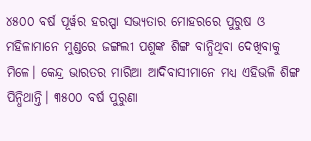୪୫୦୦ ବର୍ଷ ପୂର୍ୱର ହରପ୍ପା ସଭ୍ୟତାର ମୋହରରେ ପୁରୁଷ ଓ ମହିଳାମାନେ ମୁଣ୍ଡରେ ଜଙ୍ଗଲୀ ପଶୁଙ୍କ ଶିଙ୍ଗ ବାନ୍ଧିଥିବା ଦେଖିବାକୁ ମିଳେ। କେନ୍ଦ୍ର ଭାରତର ମାରିଆ ଆଦିବାସୀମାନେ ମଧ୍ୟ ଏହିଭଳି ଶିଙ୍ଗ ପିନ୍ଧିଥାନ୍ତି। ୩୫୦୦ ବର୍ଷ ପୁରୁଣା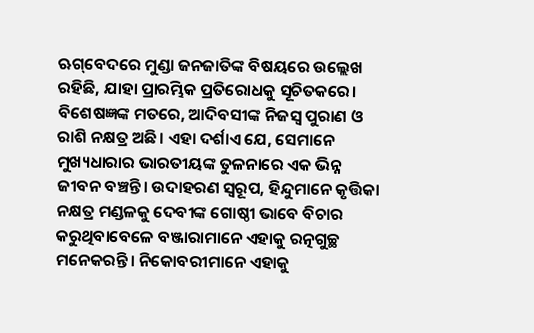ଋଗ୍‌ବେଦରେ ମୁଣ୍ଡା ଜନଜାତିଙ୍କ ବିଷୟରେ ଉଲ୍ଲେଖ ରହିଛି, ଯାହା ପ୍ରାରମ୍ଭିକ ପ୍ରତିରୋଧକୁ ସୂଚିତକରେ। ବିଶେଷଜ୍ଞଙ୍କ ମତରେ, ଆଦିବସୀଙ୍କ ନିଜସ୍ୱ ପୁରାଣ ଓ ରାଶି ନକ୍ଷତ୍ର ଅଛି। ଏହା ଦର୍ଶାଏ ଯେ, ସେମାନେ ମୁଖ୍ୟଧାରାର ଭାରତୀୟଙ୍କ ତୁଳନାରେ ଏକ ଭିନ୍ନ ଜୀବନ ବଞ୍ଚନ୍ତି। ଉଦାହରଣ ସ୍ୱରୂପ, ହିନ୍ଦୁମାନେ କୃତ୍ତିକା ନକ୍ଷତ୍ର ମଣ୍ଡଳକୁ ଦେବୀଙ୍କ ଗୋଷ୍ଠୀ ଭାବେ ବିଚାର କରୁଥିବାବେଳେ ବଞ୍ଜାରାମାନେ ଏହାକୁ ରତ୍ନଗୁଚ୍ଛ ମନେକରନ୍ତି। ନିକୋବରୀମାନେ ଏହାକୁ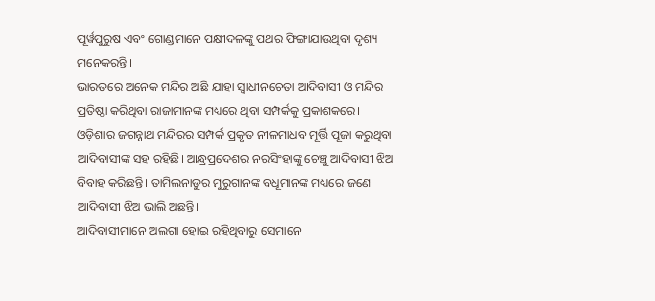ପୂର୍ୱପୁରୁଷ ଏବଂ ଗୋଣ୍ଡମାନେ ପକ୍ଷୀଦଳଙ୍କୁ ପଥର ଫିଙ୍ଗାଯାଉଥିବା ଦୃଶ୍ୟ ମନେକରନ୍ତି।
ଭାରତରେ ଅନେକ ମନ୍ଦିର ଅଛି ଯାହା ସ୍ୱାଧୀନଚେତା ଆଦିବାସୀ ଓ ମନ୍ଦିର ପ୍ରତିଷ୍ଠା କରିଥିବା ରାଜାମାନଙ୍କ ମଧ୍ୟରେ ଥିବା ସମ୍ପର୍କକୁ ପ୍ରକାଶକରେ। ଓଡ଼ିଶାର ଜଗନ୍ନାଥ ମନ୍ଦିରର ସମ୍ପର୍କ ପ୍ରକୃତ ନୀଳମାଧବ ମୂର୍ତ୍ତି ପୂଜା କରୁଥିବା ଆଦିବାସୀଙ୍କ ସହ ରହିଛି। ଆନ୍ଧ୍ରପ୍ରଦେଶର ନରସିଂହାଙ୍କୁ ଚେଞ୍ଚୁ ଆଦିବାସୀ ଝିଅ ବିବାହ କରିଛନ୍ତି। ତାମିଲନାଡୁର ମୁରୁଗାନଙ୍କ ବଧୂମାନଙ୍କ ମଧ୍ୟରେ ଜଣେ ଆଦିବାସୀ ଝିଅ ଭାଲି ଅଛନ୍ତି।
ଆଦିବାସୀମାନେ ଅଲଗା ହୋଇ ରହିଥିବାରୁ ସେମାନେ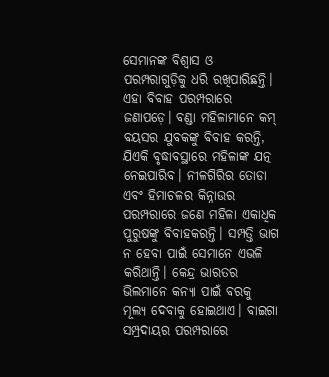ସେମାନଙ୍କ ବିଶ୍ୱାସ ଓ ପରମ୍ପରାଗୁଡ଼ିକୁ ଧରି ରଖିପାରିଛନ୍ତି। ଏହା ବିବାହ ପରମ୍ପରାରେ ଜଣାପଡ଼େ। ବଣ୍ଡା ମହିଳାମାନେ କମ୍‌ ବୟସର ଯୁବକଙ୍କୁ ବିବାହ କରନ୍ତି, ଯିଏକି ବୃଦ୍ଧାବସ୍ଥାରେ ମହିଳାଙ୍କ ଯତ୍ନ ନେଇପାରିବ। ନୀଳଗିରିର ତୋଡା ଏବଂ ହିମାଚଳର କିନ୍ନାଉର ପରମ୍ପରାରେ ଜଣେ ମହିଳା ଏକାଧିକ ପୁରୁଷଙ୍କୁ ବିବାହକରନ୍ତି। ସମ୍ପତ୍ତି ଭାଗ ନ ହେବା ପାଇଁ ସେମାନେ ଏଭଳି କରିଥାନ୍ତି। କେନ୍ଦ୍ର ଭାରତର ଭିଲମାନେ କନ୍ୟା ପାଇଁ ବରକୁ ମୂଲ୍ୟ ଦେବାକୁ ହୋଇଥାଏ। ବାଇଗା ସମ୍ପ୍ରଦାୟର ପରମ୍ପରାରେ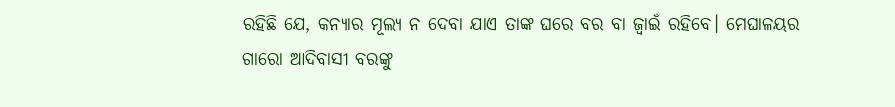ରହିଛି ଯେ, କନ୍ୟାର ମୂଲ୍ୟ ନ ଦେବା ଯାଏ ତାଙ୍କ ଘରେ ବର ବା ଜ୍ୱାଇଁ ରହିବେ। ମେଘାଳୟର ଗାରୋ ଆଦିବାସୀ ବରଙ୍କୁ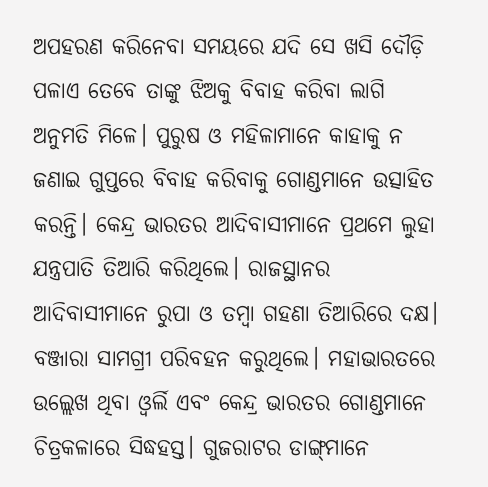ଅପହରଣ କରିନେବା ସମୟରେ ଯଦି ସେ ଖସି ଦୌଡ଼ି ପଳାଏ ତେବେ ତାଙ୍କୁ ଝିଅକୁ ବିବାହ କରିବା ଲାଗି ଅନୁମତି ମିଳେ। ପୁରୁଷ ଓ ମହିଳାମାନେ କାହାକୁ ନ ଜଣାଇ ଗୁପ୍ତରେ ବିବାହ କରିବାକୁ ଗୋଣ୍ଡମାନେ ଉତ୍ସାହିତ କରନ୍ତି। କେନ୍ଦ୍ର ଭାରତର ଆଦିବାସୀମାନେ ପ୍ରଥମେ ଲୁହା ଯନ୍ତ୍ରପାତି ତିଆରି କରିଥିଲେ। ରାଜସ୍ଥାନର ଆଦିବାସୀମାନେ ରୁପା ଓ ତମ୍ୱା ଗହଣା ତିଆରିରେ ଦକ୍ଷ। ବଞ୍ଜାରା ସାମଗ୍ରୀ ପରିବହନ କରୁଥିଲେ। ମହାଭାରତରେ ଉଲ୍ଲେଖ ଥିବା ଓ୍ୱର୍ଲି ଏବଂ କେନ୍ଦ୍ର ଭାରତର ଗୋଣ୍ଡମାନେ ଚିତ୍ରକଳାରେ ସିଦ୍ଧହସ୍ତ। ଗୁଜରାଟର ଡାଙ୍ଗ୍‌ମାନେ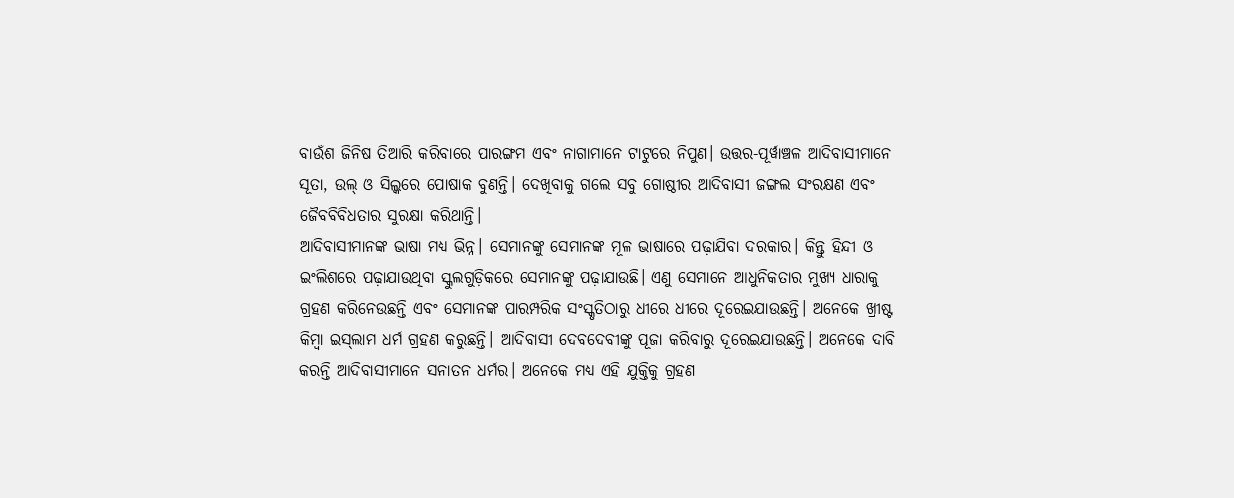ବାଉଁଶ ଜିନିଷ ତିଆରି କରିବାରେ ପାରଙ୍ଗମ ଏବଂ ନାଗାମାନେ ଟାଟୁରେ ନିପୁଣ। ଉତ୍ତର-ପୂର୍ୱାଞ୍ଚଳ ଆଦିବାସୀମାନେ ସୂତା, ଉଲ୍‌ ଓ ସିଲ୍କରେ ପୋଷାକ ବୁଣନ୍ତି। ଦେଖିବାକୁ ଗଲେ ସବୁ ଗୋଷ୍ଠୀର ଆଦିବାସୀ ଜଙ୍ଗଲ ସଂରକ୍ଷଣ ଏବଂ ଜୈବବିବିଧତାର ସୁରକ୍ଷା କରିଥାନ୍ତି।
ଆଦିବାସୀମାନଙ୍କ ଭାଷା ମଧ୍ୟ ଭିନ୍ନ। ସେମାନଙ୍କୁ ସେମାନଙ୍କ ମୂଳ ଭାଷାରେ ପଢ଼ାଯିବା ଦରକାର। କିନ୍ତୁ ହିନ୍ଦୀ ଓ ଇଂଲିଶରେ ପଢ଼ାଯାଉଥିବା ସ୍କୁଲଗୁଡ଼ିକରେ ସେମାନଙ୍କୁ ପଢ଼ାଯାଉଛି। ଏଣୁ ସେମାନେ ଆଧୁନିକତାର ମୁଖ୍ୟ ଧାରାକୁ ଗ୍ରହଣ କରିନେଉଛନ୍ତି ଏବଂ ସେମାନଙ୍କ ପାରମ୍ପରିକ ସଂସ୍କୃତିଠାରୁ ଧୀରେ ଧୀରେ ଦୂରେଇଯାଉଛନ୍ତି। ଅନେକେ ଖ୍ରୀଷ୍ଟ କିମ୍ୱା ଇସ୍‌ଲାମ ଧର୍ମ ଗ୍ରହଣ କରୁଛନ୍ତି। ଆଦିବାସୀ ଦେବଦେବୀଙ୍କୁ ପୂଜା କରିବାରୁ ଦୂରେଇଯାଉଛନ୍ତି। ଅନେକେ ଦାବି କରନ୍ତି ଆଦିବାସୀମାନେ ସନାତନ ଧର୍ମର। ଅନେକେ ମଧ୍ୟ ଏହି ଯୁକ୍ତିକୁ ଗ୍ରହଣ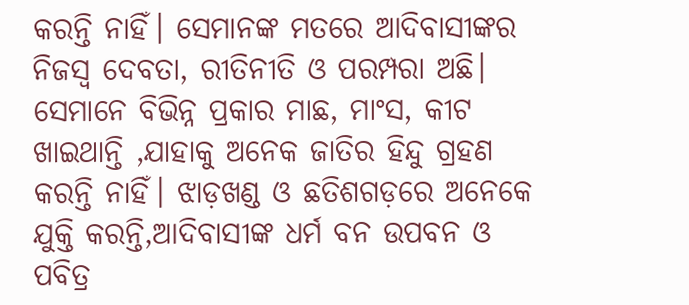କରନ୍ତି ନାହିଁ। ସେମାନଙ୍କ ମତରେ ଆଦିବାସୀଙ୍କର ନିଜସ୍ୱ ଦେବତା, ରୀତିନୀତି ଓ ପରମ୍ପରା ଅଛି। ସେମାନେ ବିଭିନ୍ନ ପ୍ରକାର ମାଛ, ମାଂସ, କୀଟ ଖାଇଥାନ୍ତି ,ଯାହାକୁ ଅନେକ ଜାତିର ହିନ୍ଦୁ ଗ୍ରହଣ କରନ୍ତି ନାହିଁ। ଝାଡ଼ଖଣ୍ଡ ଓ ଛତିଶଗଡ଼ରେ ଅନେକେ ଯୁକ୍ତି କରନ୍ତି,ଆଦିବାସୀଙ୍କ ଧର୍ମ ବନ ଉପବନ ଓ ପବିତ୍ର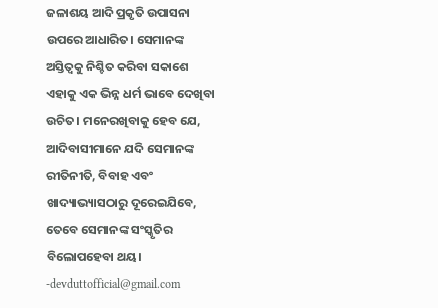ଜଳାଶୟ ଆଦି ପ୍ରକୃତି ଉପାସନା ଉପରେ ଆଧାରିତ। ସେମାନଙ୍କ ଅସ୍ତିତ୍ୱକୁ ନିଶ୍ଚିତ କରିବା ସକାଶେ ଏହାକୁ ଏକ ଭିନ୍ନ ଧର୍ମ ଭାବେ ଦେଖିବା ଉଚିତ। ମନେରଖିବାକୁ ହେବ ଯେ, ଆଦିବାସୀମାନେ ଯଦି ସେମାନଙ୍କ ରୀତିନୀତି, ବିବାହ ଏବଂ ଖାଦ୍ୟାଭ୍ୟାସଠାରୁ ଦୂରେଇଯିବେ, ତେବେ ସେମାନଙ୍କ ସଂସ୍କୃତିର ବିଲୋପହେବା ଥୟ।
-devduttofficial@gmail.com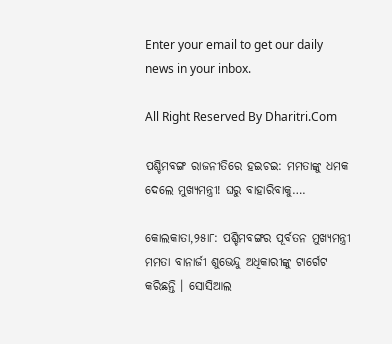Enter your email to get our daily news in your inbox.

All Right Reserved By Dharitri.Com

ପଶ୍ଚିମବଙ୍ଗ ରାଜନୀତିରେ ହଇଚଇ: ମମତାଙ୍କୁ ଧମକ ଦେଲେ ମୁଖ୍ୟମନ୍ତ୍ରୀ! ଘରୁ ବାହାରିବାକୁ….

କୋଲକାତା,୨୫ା୮: ପଶ୍ଚିମବଙ୍ଗର ପୂର୍ବତନ ମୁଖ୍ୟମନ୍ତ୍ରୀ ମମତା ବାନାର୍ଜୀ ଶୁଭେନ୍ଦୁ ଅଧିକାରୀଙ୍କୁ ଟାର୍ଗେଟ କରିଛନ୍ତି । ସୋସିଆଲ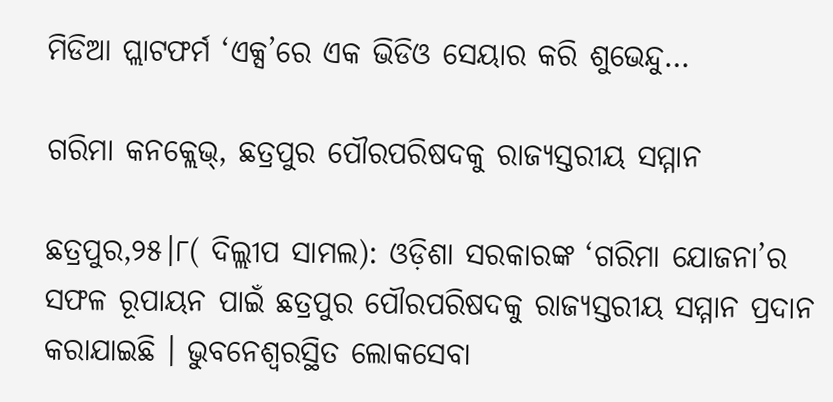ମିଡିଆ ପ୍ଲାଟଫର୍ମ ‘ଏକ୍ସ’ରେ ଏକ ଭିଡିଓ ସେୟାର କରି ଶୁଭେନ୍ଦୁ…

ଗରିମା କନକ୍ଲେଭ୍‌, ଛତ୍ରପୁର ପୌରପରିଷଦକୁ ରାଜ୍ୟସ୍ତରୀୟ ସମ୍ମାନ

ଛତ୍ରପୁର,୨୫।୮( ଦିଲ୍ଲୀପ ସାମଲ): ଓଡ଼ିଶା ସରକାରଙ୍କ ‘ଗରିମା ଯୋଜନା’ର ସଫଳ ରୂପାୟନ ପାଇଁ ଛତ୍ରପୁର ପୌରପରିଷଦକୁ ରାଜ୍ୟସ୍ତରୀୟ ସମ୍ମାନ ପ୍ରଦାନ କରାଯାଇଛି । ଭୁବନେଶ୍ୱରସ୍ଥିତ ଲୋକସେବା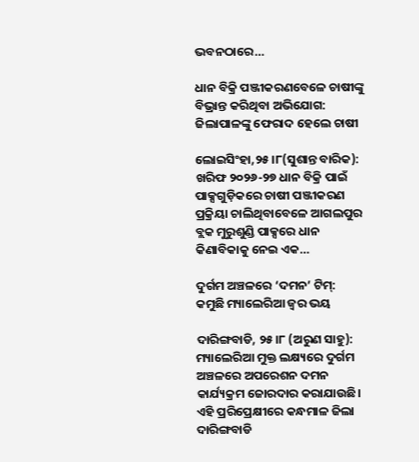ଭବନଠାରେ…

ଧାନ ବିକ୍ରି ପଞ୍ଜୀକରଣବେଳେ ଚାଷୀଙ୍କୁ ବିଭ୍ରାନ୍ତ କରିଥିବା ଅଭିଯୋଗ: ଜିଲାପାଳଙ୍କୁ ଫେରାଦ ହେଲେ ଚାଷୀ

ଲୋଇସିଂହା,୨୫।୮(ସୁଶାନ୍ତ ବାରିକ): ଖରିଫ ୨୦୨୬-୨୭ ଧାନ ବିକ୍ରି ପାଇଁ ପାକ୍ସଗୁଡ଼ିକରେ ଚାଷୀ ପଞ୍ଜୀକରଣ ପ୍ରକ୍ରିୟା ଚାଲିଥିବାବେଳେ ଆଗଲପୁର ବ୍ଲକ ମୁରୁଶୁଣ୍ଡି ପାକ୍ସରେ ଧାନ କିଣାବିକାକୁ ନେଇ ଏକ…

ଦୁର୍ଗମ ଅଞ୍ଚଳରେ ‘ଦମନ’ ଟିମ୍‌: କମୁଛି ମ୍ୟାଲେରିଆ ଜ୍ୱର ଭୟ

ଦାରିଙ୍ଗବାଡି, ୨୫।୮ (ଅରୁଣ ସାହୁ): ମ୍ୟାଲେରିଆ ମୁକ୍ତ ଲକ୍ଷ୍ୟରେ ଦୁର୍ଗମ ଅଞ୍ଚଳରେ ଅପରେଶନ ଦମନ କାର୍ଯ୍ୟକ୍ରମ ଜୋରଦାର କରାଯାଉଛି। ଏହି ପ୍ରରିପ୍ରେକ୍ଷୀରେ କନ୍ଧମାଳ ଜିଲା ଦାରିଙ୍ଗବାଡି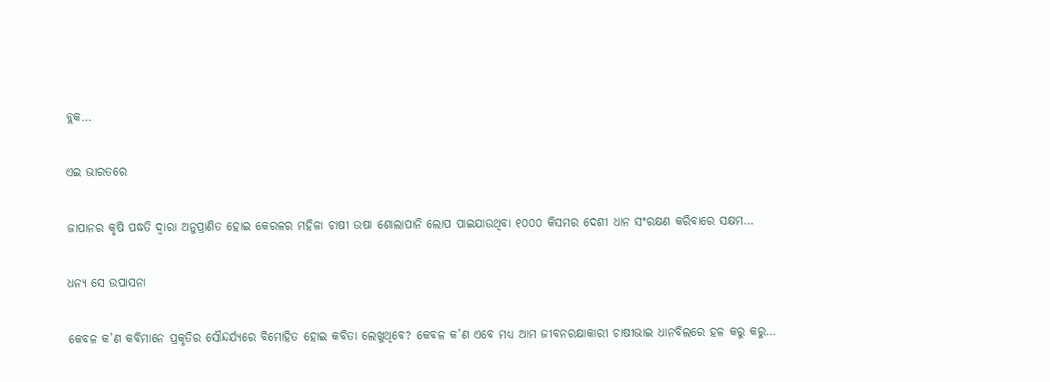ବ୍ଲକ…

ଏଇ ଭାରତରେ

ଜାପାନର କୃଷି ପଦ୍ଧତି ଦ୍ୱାରା ଅନୁପ୍ରାଣିତ ହୋଇ କେରଳର ମହିଳା ଚାଷୀ ଉଷା ଶୋଲାପାନି ଲୋପ ପାଇଯାଉଥିବା ୧୦୦୦ କିସମର ଦେଶୀ ଧାନ ସଂରକ୍ଷଣ କରିବାରେ ସକ୍ଷମ…

ଧନ୍ୟ ସେ ଉପାସନା

କେବଳ କ’ଣ କବିମାନେ ପ୍ରକୃତିର ସୌନ୍ଦର୍ଯ୍ୟରେ ବିମୋହିତ ହୋଇ କବିତା ଲେଖୁଥିବେ? କେବଳ କ’ଣ ଏବେ ମଧ୍ୟ ଆମ ଜୀବନରକ୍ଷାକାରୀ ଚାଷୀଭାଇ ଧାନବିଲରେ ହଳ କରୁ କରୁ…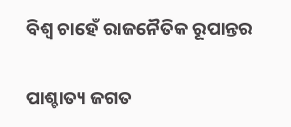ବିଶ୍ୱ ଚାହେଁ ରାଜନୈତିକ ରୂପାନ୍ତର

ପାଶ୍ଚାତ୍ୟ ଜଗତ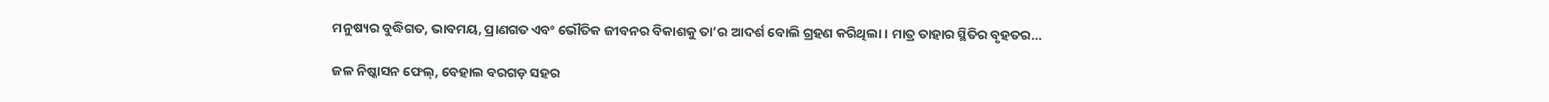ମନୁଷ୍ୟର ବୁଦ୍ଧିଗତ, ଭାବମୟ, ପ୍ରାଣଗତ ଏବଂ ଭୌତିକ ଜୀବନର ବିକାଶକୁ ତା’ର ଆଦର୍ଶ ବୋଲି ଗ୍ରହଣ କରିଥିଲା। ମାତ୍ର ତାହାର ସ୍ଥିତିର ବୃହତର…

ଜଳ ନିଷ୍କାସନ ଫେଲ୍‌, ବେହାଲ ବରଗଡ଼ ସହର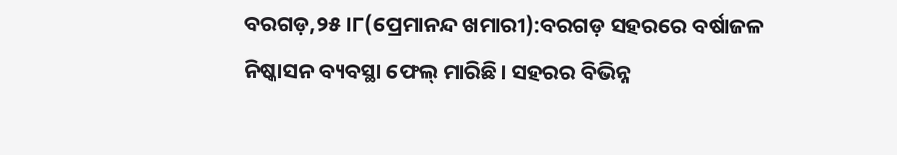ବରଗଡ଼,୨୫।୮(ପ୍ରେମାନନ୍ଦ ଖମାରୀ):ବରଗଡ଼ ସହରରେ ବର୍ଷାଜଳ ନିଷ୍କାସନ ବ୍ୟବସ୍ଥା ଫେଲ୍‌ ମାରିଛି। ସହରର ବିଭିନ୍ନ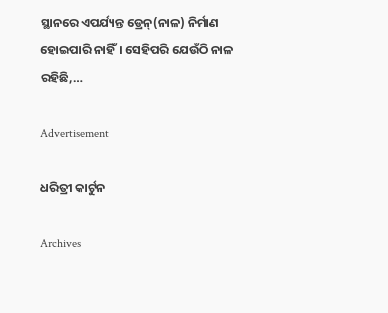ସ୍ଥାନରେ ଏପର୍ଯ୍ୟନ୍ତ ଡ୍ରେନ୍‌(ନାଳ) ନିର୍ମାଣ ହୋଇପାରି ନାହିଁ। ସେହିପରି ଯେଉଁଠି ନାଳ ରହିଛି,…

Advertisement

ଧରିତ୍ରୀ କାର୍ଟୁନ

Archives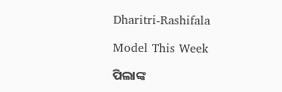Dharitri-Rashifala

Model This Week

ପିଲାଙ୍କ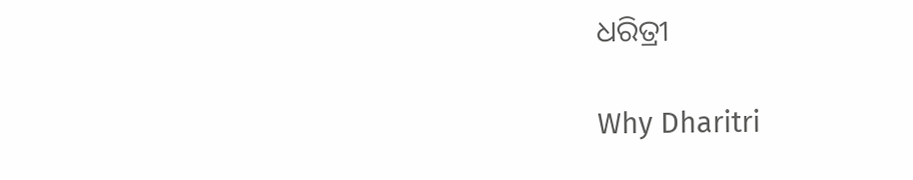ଧରିତ୍ରୀ

Why Dharitri